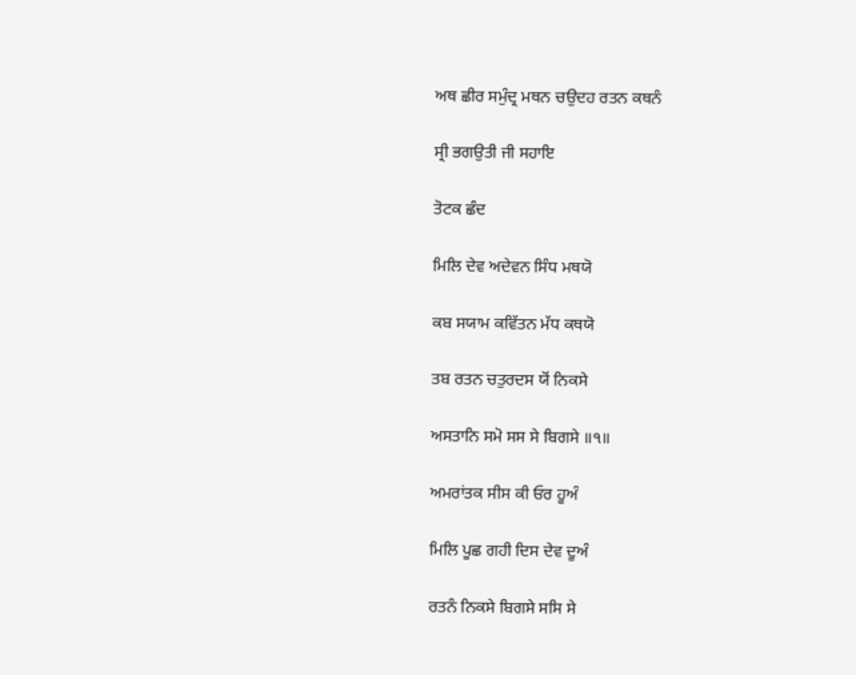ਅਥ ਛੀਰ ਸਮੁੰਦ੍ਰ ਮਥਨ ਚਉਦਹ ਰਤਨ ਕਥਨੰ

ਸ੍ਰੀ ਭਗਉਤੀ ਜੀ ਸਹਾਇ

ਤੋਟਕ ਛੰਦ

ਮਿਲਿ ਦੇਵ ਅਦੇਵਨ ਸਿੰਧ ਮਥਯੋ

ਕਬ ਸਯਾਮ ਕਵਿੱਤਨ ਮੱਧ ਕਥਯੋ

ਤਬ ਰਤਨ ਚਤੁਰਦਸ ਯੋਂ ਨਿਕਸੇ

ਅਸਤਾਨਿ ਸਮੋ ਸਸ ਸੇ ਬਿਗਸੇ ॥੧॥

ਅਮਰਾਂਤਕ ਸੀਸ ਕੀ ਓਰ ਹੂਅੰ

ਮਿਲਿ ਪੂਛ ਗਹੀ ਦਿਸ ਦੇਵ ਦੂਅੰ

ਰਤਨੰ ਨਿਕਸੇ ਬਿਗਸੇ ਸਸਿ ਸੇ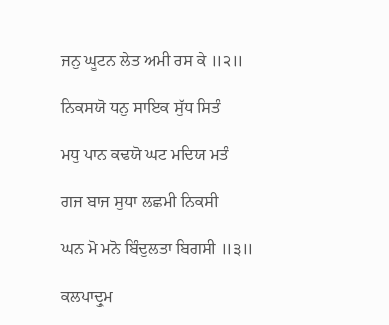ਜਨੁ ਘੂਟਨ ਲੇਤ ਅਮੀ ਰਸ ਕੇ ॥੨॥

ਨਿਕਸਯੋ ਧਨੁ ਸਾਇਕ ਸੁੱਧ ਸਿਤੰ

ਮਧੁ ਪਾਨ ਕਢਯੋ ਘਟ ਮਦਿਯ ਮਤੰ

ਗਜ ਬਾਜ ਸੁਧਾ ਲਛਮੀ ਨਿਕਸੀ

ਘਨ ਮੋ ਮਨੋ ਬਿੰਦੁਲਤਾ ਬਿਗਸੀ ॥੩॥

ਕਲਪਾਦ੍ਰੁਮ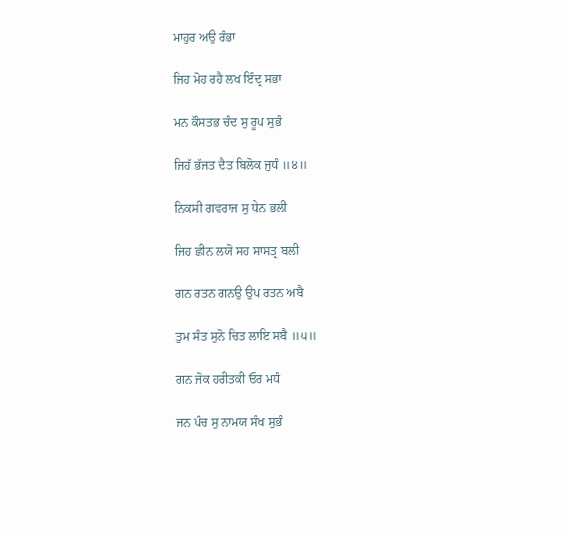ਮਾਹੁਰ ਅਉ ਰੰਭਾ

ਜਿਹ ਮੋਹ ਰਹੈ ਲਖ ਇੰਦ੍ਰ ਸਭਾ

ਮਨ ਕੌਸਤਭ ਚੰਦ ਸੁ ਰੂਪ ਸੁਭੰ

ਜਿਹੱ ਭੱਜਤ ਦੈਤ ਬਿਲੋਕ ਜੁਧੰ ॥੪॥

ਨਿਕਸੀ ਗਵਰਾਜ ਸੁ ਧੇਨ ਭਲੀ

ਜਿਹ ਛੀਨ ਲਯੋ ਸਹ ਸਾਸਤ੍ਰ ਬਲੀ

ਗਨ ਰਤਨ ਗਨਉ ਉਪ ਰਤਨ ਅਬੈ

ਤੁਮ ਸੰਤ ਸੁਨੋ ਚਿਤ ਲਾਇ ਸਬੈ ॥੫॥

ਗਨ ਜੋਕ ਹਰੀਤਕੀ ਓਰ ਮਧੰ

ਜਨ ਪੰਚ ਸੁ ਨਾਮਯ ਸੰਖ ਸੁਭੰ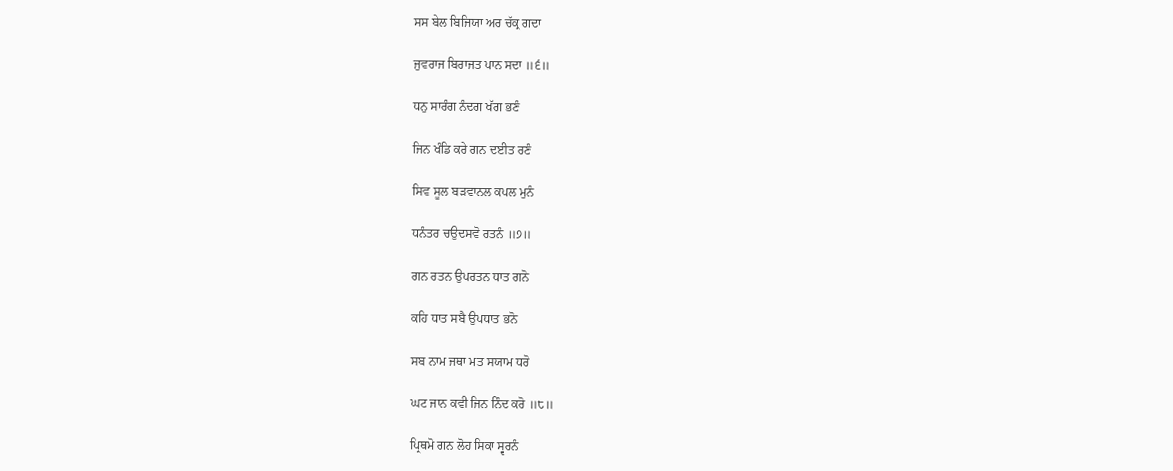ਸਸ ਬੇਲ ਬਿਜਿਯਾ ਅਰ ਚੱਕ੍ਰ ਗਦਾ

ਜੁਵਰਾਜ ਬਿਰਾਜਤ ਪਾਨ ਸਦਾ ॥੬॥

ਧਨੁ ਸਾਰੰਗ ਨੰਦਗ ਖੱਗ ਭਣੰ

ਜਿਨ ਖੰਡਿ ਕਰੇ ਗਨ ਦਈਤ ਰਣੰ

ਸਿਵ ਸੂਲ ਬੜਵਾਨਲ ਕਪਲ ਮੁਨੰ

ਧਨੰਤਰ ਚਉਦਸਵੋ ਰਤਨੰ ॥੭॥

ਗਨ ਰਤਨ ਉਪਰਤਨ ਧਾਤ ਗਨੋ

ਕਹਿ ਧਾਤ ਸਬੈ ਉਪਧਾਤ ਭਨੋ

ਸਬ ਨਾਮ ਜਥਾ ਮਤ ਸਯਾਮ ਧਰੋ

ਘਟ ਜਾਨ ਕਵੀ ਜਿਨ ਨਿੰਦ ਕਰੋ ॥੮॥

ਪ੍ਰਿਥਮੋ ਗਨ ਲੋਹ ਸਿਕਾ ਸ੍ਵਰਨੰ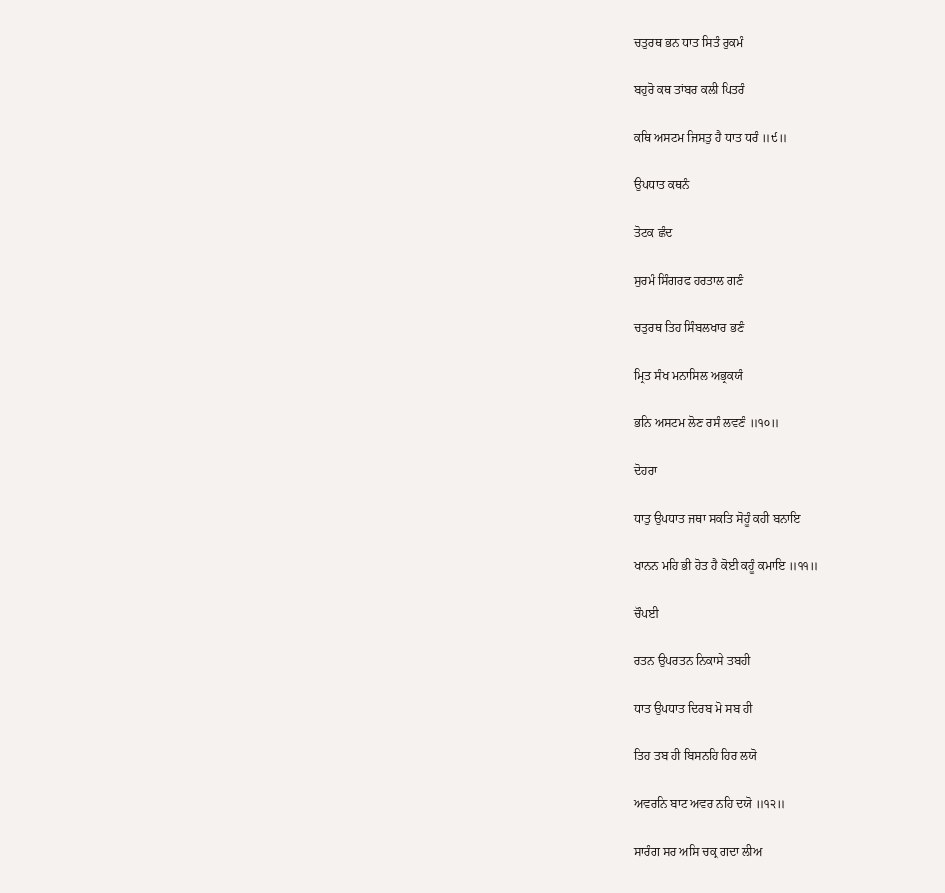ਚਤੁਰਥ ਭਨ ਧਾਤ ਸਿਤੰ ਰੁਕਮੰ

ਬਹੁਰੋ ਕਥ ਤਾਂਬਰ ਕਲੀ ਪਿਤਰੰ

ਕਥਿ ਅਸਟਮ ਜਿਸਤੁ ਹੈ ਧਾਤ ਧਰੰ ॥੯॥

ਉਪਧਾਤ ਕਥਨੰ

ਤੋਟਕ ਛੰਦ

ਸੁਰਮੰ ਸਿੰਗਰਫ ਹਰਤਾਲ ਗਣੰ

ਚਤੁਰਥ ਤਿਹ ਸਿੰਬਲਖਾਰ ਭਣੰ

ਮ੍ਰਿਤ ਸੰਖ ਮਨਾਸਿਲ ਅਭ੍ਰਕਯੰ

ਭਨਿ ਅਸਟਮ ਲੋਣ ਰਸੰ ਲਵਣੰ ॥੧੦॥

ਦੋਹਰਾ

ਧਾਤੁ ਉਪਧਾਤ ਜਥਾ ਸਕਤਿ ਸੋਹੂੰ ਕਹੀ ਬਨਾਇ

ਖਾਨਨ ਮਹਿ ਭੀ ਹੋਤ ਹੈ ਕੋਈ ਕਹੂੰ ਕਮਾਇ ॥੧੧॥

ਚੌਪਈ

ਰਤਨ ਉਪਰਤਨ ਨਿਕਾਸੇ ਤਬਹੀ

ਧਾਤ ਉਪਧਾਤ ਦਿਰਬ ਮੋ ਸਬ ਹੀ

ਤਿਹ ਤਬ ਹੀ ਬਿਸਨਹਿ ਹਿਰ ਲਯੋ

ਅਵਰਨਿ ਬਾਟ ਅਵਰ ਨਹਿ ਦਯੋ ॥੧੨॥

ਸਾਰੰਗ ਸਰ ਅਸਿ ਚਕ੍ਰ ਗਦਾ ਲੀਅ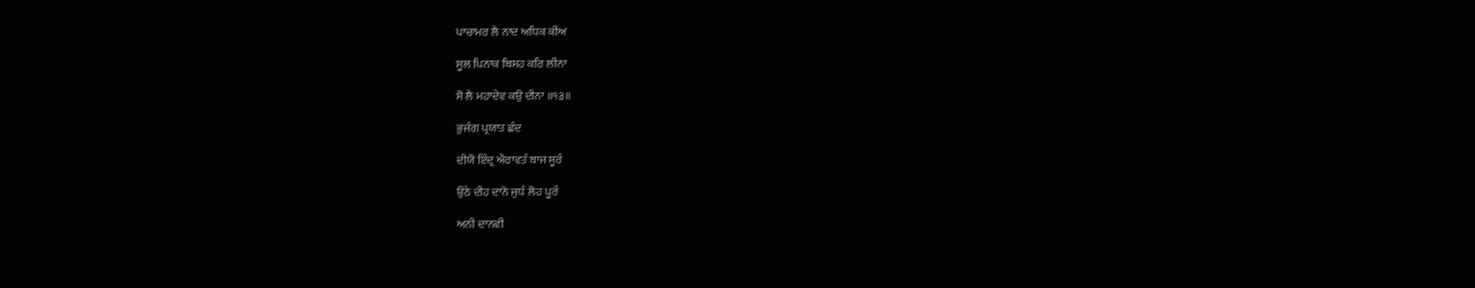ਪਾਚਾਮਰ ਲੈ ਨਾਦ ਅਧਿਕ ਕੀਅ

ਸੂਲ ਪਿਨਾਕ ਬਿਸਹ ਕਰਿ ਲੀਨਾ

ਸੋ ਲੈ ਮਹਾਦੇਵ ਕਉ ਦੀਨਾ ॥੧੩॥

ਭੁਜੰਗ ਪ੍ਰਯਾਤ ਛੰਦ

ਦੀਯੋ ਇੰਦ੍ਰ ਐਰਾਵਤੰ ਬਾਜ ਸੂਰੰ

ਉਠੇ ਦੀਹ ਦਾਨੋ ਜੁਧੰ ਲੋਹ ਪੂਰੰ

ਅਨੀ ਦਾਨਵੀ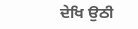ਦੇਖਿ ਉਠੀ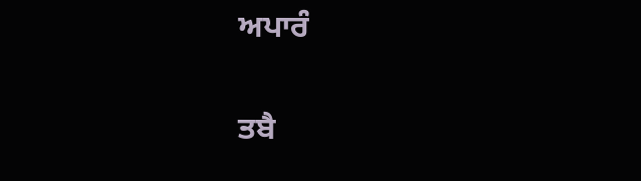ਅਪਾਰੰ

ਤਬੈ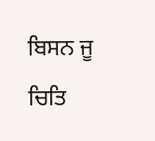ਬਿਸਨ ਜੂ ਚਿਤਿ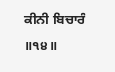ਕੀਨੀ ਬਿਚਾਰੰ ॥੧੪॥